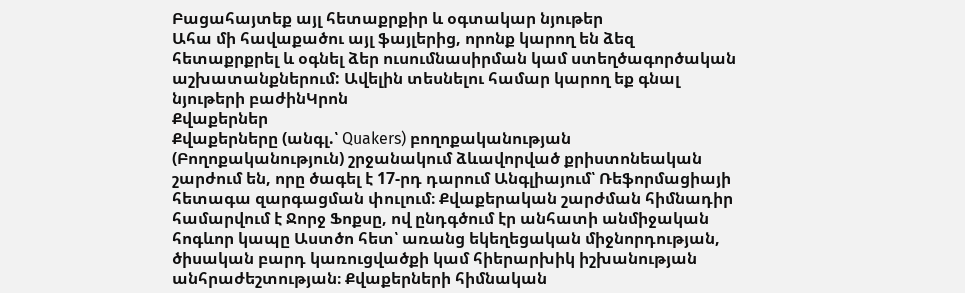Բացահայտեք այլ հետաքրքիր և օգտակար նյութեր
Ահա մի հավաքածու այլ ֆայլերից, որոնք կարող են ձեզ հետաքրքրել և օգնել ձեր ուսումնասիրման կամ ստեղծագործական աշխատանքներում: Ավելին տեսնելու համար կարող եք գնալ նյութերի բաժինԿրոն
Քվաքերներ
Քվաքերները (անգլ.՝ Quakers) բողոքականության (Բողոքականություն) շրջանակում ձևավորված քրիստոնեական շարժում են, որը ծագել է 17-րդ դարում Անգլիայում՝ Ռեֆորմացիայի հետագա զարգացման փուլում։ Քվաքերական շարժման հիմնադիր համարվում է Ջորջ Ֆոքսը, ով ընդգծում էր անհատի անմիջական հոգևոր կապը Աստծո հետ՝ առանց եկեղեցական միջնորդության, ծիսական բարդ կառուցվածքի կամ հիերարխիկ իշխանության անհրաժեշտության։ Քվաքերների հիմնական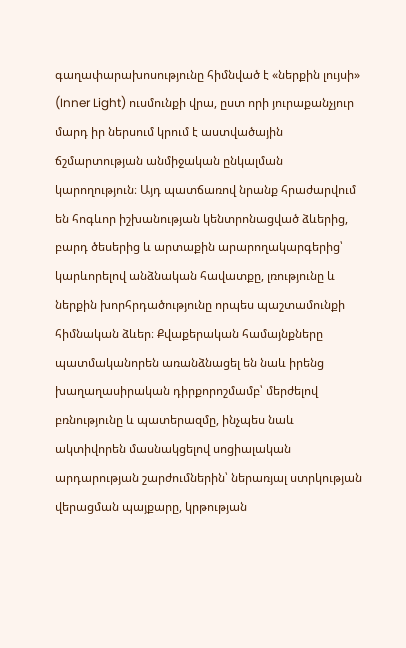գաղափարախոսությունը հիմնված է «ներքին լույսի» (Inner Light) ուսմունքի վրա, ըստ որի յուրաքանչյուր մարդ իր ներսում կրում է աստվածային ճշմարտության անմիջական ընկալման կարողություն։ Այդ պատճառով նրանք հրաժարվում են հոգևոր իշխանության կենտրոնացված ձևերից, բարդ ծեսերից և արտաքին արարողակարգերից՝ կարևորելով անձնական հավատքը, լռությունը և ներքին խորհրդածությունը որպես պաշտամունքի հիմնական ձևեր։ Քվաքերական համայնքները պատմականորեն առանձնացել են նաև իրենց խաղաղասիրական դիրքորոշմամբ՝ մերժելով բռնությունը և պատերազմը, ինչպես նաև ակտիվորեն մասնակցելով սոցիալական արդարության շարժումներին՝ ներառյալ ստրկության վերացման պայքարը, կրթության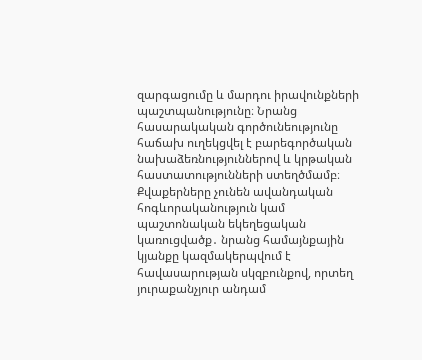զարգացումը և մարդու իրավունքների պաշտպանությունը։ Նրանց հասարակական գործունեությունը հաճախ ուղեկցվել է բարեգործական նախաձեռնություններով և կրթական հաստատությունների ստեղծմամբ։ Քվաքերները չունեն ավանդական հոգևորականություն կամ պաշտոնական եկեղեցական կառուցվածք․ նրանց համայնքային կյանքը կազմակերպվում է հավասարության սկզբունքով, որտեղ յուրաքանչյուր անդամ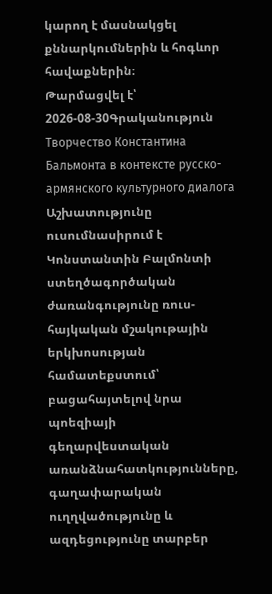կարող է մասնակցել քննարկումներին և հոգևոր հավաքներին։
Թարմացվել է՝ 2026-08-30Գրականություն
Творчество Константина Бальмонта в контексте русско-армянского культурного диалога
Աշխատությունը ուսումնասիրում է Կոնստանտին Բալմոնտի ստեղծագործական ժառանգությունը ռուս-հայկական մշակութային երկխոսության համատեքստում՝ բացահայտելով նրա պոեզիայի գեղարվեստական առանձնահատկությունները, գաղափարական ուղղվածությունը և ազդեցությունը տարբեր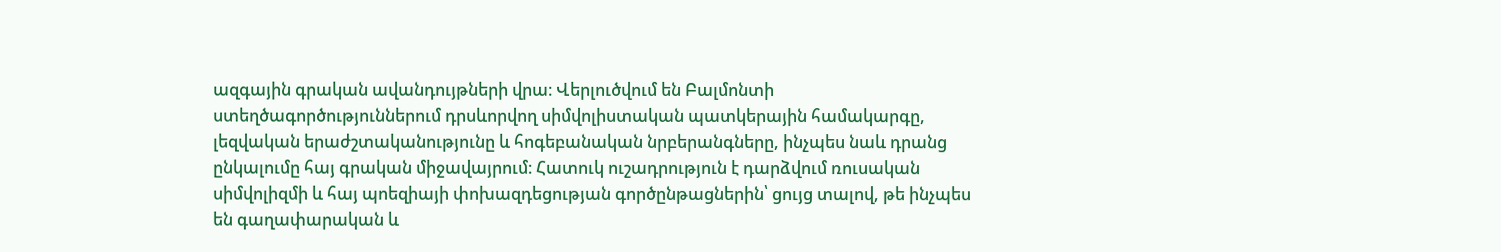ազգային գրական ավանդույթների վրա։ Վերլուծվում են Բալմոնտի ստեղծագործություններում դրսևորվող սիմվոլիստական պատկերային համակարգը, լեզվական երաժշտականությունը և հոգեբանական նրբերանգները, ինչպես նաև դրանց ընկալումը հայ գրական միջավայրում։ Հատուկ ուշադրություն է դարձվում ռուսական սիմվոլիզմի և հայ պոեզիայի փոխազդեցության գործընթացներին՝ ցույց տալով, թե ինչպես են գաղափարական և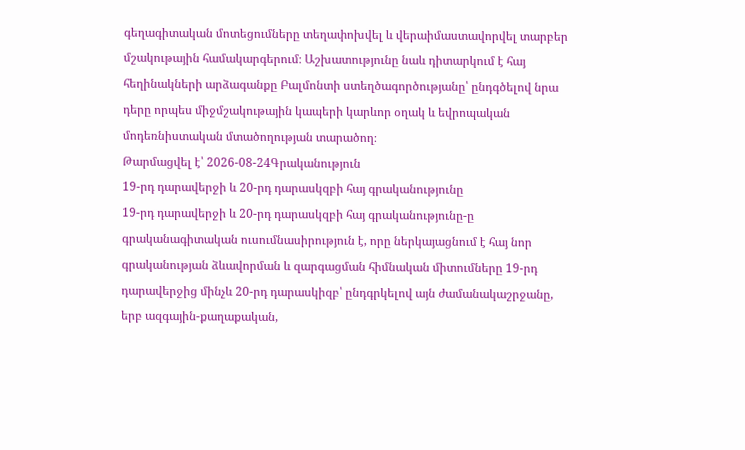գեղագիտական մոտեցումները տեղափոխվել և վերաիմաստավորվել տարբեր մշակութային համակարգերում։ Աշխատությունը նաև դիտարկում է հայ հեղինակների արձագանքը Բալմոնտի ստեղծագործությանը՝ ընդգծելով նրա դերը որպես միջմշակութային կապերի կարևոր օղակ և եվրոպական մոդեռնիստական մտածողության տարածող։
Թարմացվել է՝ 2026-08-24Գրականություն
19-րդ դարավերջի և 20-րդ դարասկզբի հայ գրականությունը
19-րդ դարավերջի և 20-րդ դարասկզբի հայ գրականությունը-ը գրականագիտական ուսումնասիրություն է, որը ներկայացնում է հայ նոր գրականության ձևավորման և զարգացման հիմնական միտումները 19-րդ դարավերջից մինչև 20-րդ դարասկիզբ՝ ընդգրկելով այն ժամանակաշրջանը, երբ ազգային-քաղաքական,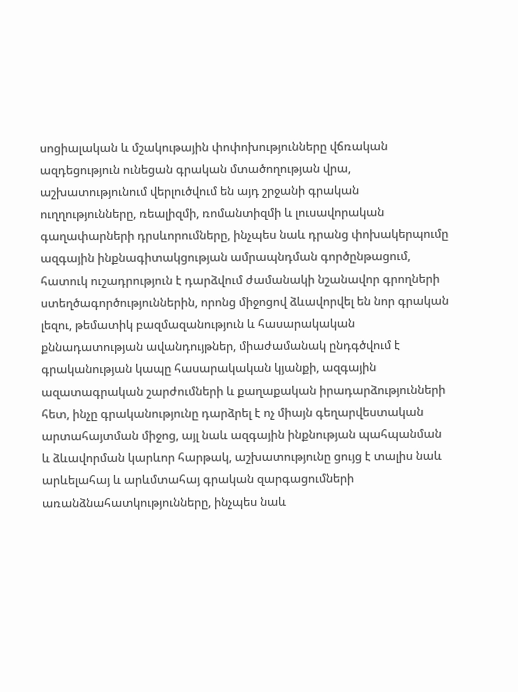սոցիալական և մշակութային փոփոխությունները վճռական ազդեցություն ունեցան գրական մտածողության վրա, աշխատությունում վերլուծվում են այդ շրջանի գրական ուղղությունները, ռեալիզմի, ռոմանտիզմի և լուսավորական գաղափարների դրսևորումները, ինչպես նաև դրանց փոխակերպումը ազգային ինքնագիտակցության ամրապնդման գործընթացում, հատուկ ուշադրություն է դարձվում ժամանակի նշանավոր գրողների ստեղծագործություններին, որոնց միջոցով ձևավորվել են նոր գրական լեզու, թեմատիկ բազմազանություն և հասարակական քննադատության ավանդույթներ, միաժամանակ ընդգծվում է գրականության կապը հասարակական կյանքի, ազգային ազատագրական շարժումների և քաղաքական իրադարձությունների հետ, ինչը գրականությունը դարձրել է ոչ միայն գեղարվեստական արտահայտման միջոց, այլ նաև ազգային ինքնության պահպանման և ձևավորման կարևոր հարթակ, աշխատությունը ցույց է տալիս նաև արևելահայ և արևմտահայ գրական զարգացումների առանձնահատկությունները, ինչպես նաև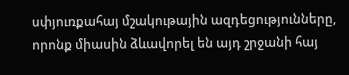սփյուռքահայ մշակութային ազդեցությունները, որոնք միասին ձևավորել են այդ շրջանի հայ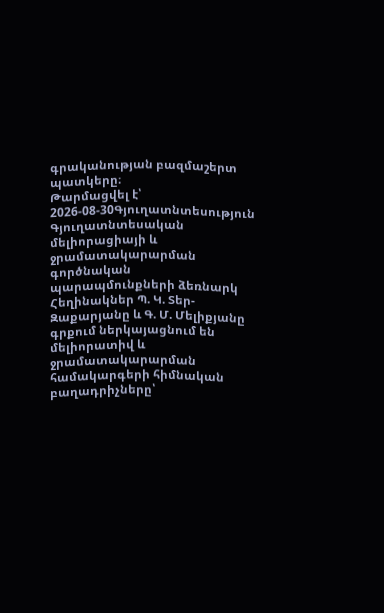գրականության բազմաշերտ պատկերը։
Թարմացվել է՝ 2026-08-30Գյուղատնտեսություն
Գյուղատնտեսական մելիորացիայի և ջրամատակարարման գործնական պարապմունքների ձեռնարկ
Հեղինակներ Պ. Կ. Տեր-Զաքարյանը և Գ. Մ. Մելիքյանը գրքում ներկայացնում են մելիորատիվ և ջրամատակարարման համակարգերի հիմնական բաղադրիչները՝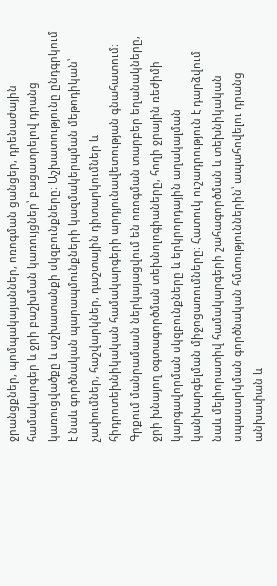ջրանցքներ, պոմպակայաններ, ոռոգման ցանցեր, դրենաժային համակարգեր և ջրի բաշխման կառույցներ՝ բացատրելով դրանց կառուցվածքը և աշխատանքի սկզբունքները։ Աշխատությունը ընդգրկում է նաև գործնական պարապմունքների կազմակերպման մեթոդիկան՝ չափումներ, հաշվարկներ, դաշտային դիտարկումներ և հիդրոտեխնիկական համակարգերի արդյունավետության գնահատում։ Գրքում մանրամասն ներկայացվում են ոռոգման տարբեր եղանակները, ջրի խնայող օգտագործման տեխնոլոգիաները, հողի ջրային ռեժիմի կարգավորման սկզբունքները և երկրորդային աղակալման կանխարգելման միջոցառումները։ Հատուկ ուշադրություն է դարձվում նաև մելիորատիվ համակարգերի շահագործման և տեխնիկական սպասարկման գործնական հմտություններին՝ ապահովելու դրանց անխափան և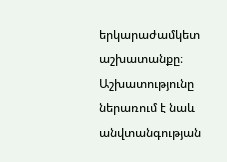երկարաժամկետ աշխատանքը։ Աշխատությունը ներառում է նաև անվտանգության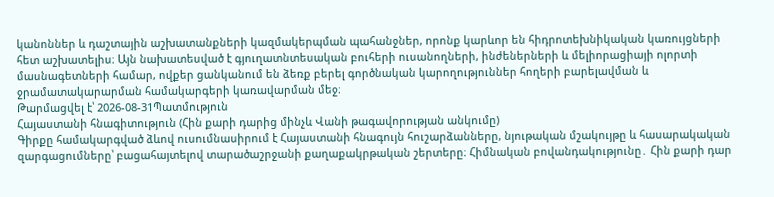կանոններ և դաշտային աշխատանքների կազմակերպման պահանջներ, որոնք կարևոր են հիդրոտեխնիկական կառույցների հետ աշխատելիս։ Այն նախատեսված է գյուղատնտեսական բուհերի ուսանողների, ինժեներների և մելիորացիայի ոլորտի մասնագետների համար, ովքեր ցանկանում են ձեռք բերել գործնական կարողություններ հողերի բարելավման և ջրամատակարարման համակարգերի կառավարման մեջ։
Թարմացվել է՝ 2026-08-31Պատմություն
Հայաստանի հնագիտություն (Հին քարի դարից մինչև Վանի թագավորության անկումը)
Գիրքը համակարգված ձևով ուսումնասիրում է Հայաստանի հնագույն հուշարձանները, նյութական մշակույթը և հասարակական զարգացումները՝ բացահայտելով տարածաշրջանի քաղաքակրթական շերտերը։ Հիմնական բովանդակությունը․ Հին քարի դար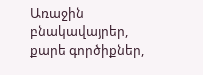Առաջին բնակավայրեր, քարե գործիքներ,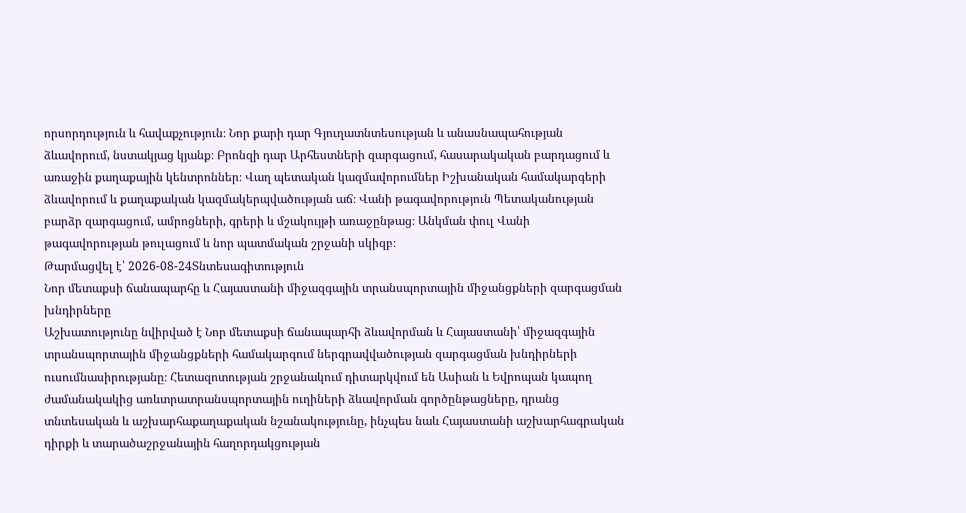որսորդություն և հավաքչություն։ Նոր քարի դար Գյուղատնտեսության և անասնապահության ձևավորում, նստակյաց կյանք։ Բրոնզի դար Արհեստների զարգացում, հասարակական բարդացում և առաջին քաղաքային կենտրոններ։ Վաղ պետական կազմավորումներ Իշխանական համակարգերի ձևավորում և քաղաքական կազմակերպվածության աճ։ Վանի թագավորություն Պետականության բարձր զարգացում, ամրոցների, գրերի և մշակույթի առաջընթաց։ Անկման փուլ Վանի թագավորության թուլացում և նոր պատմական շրջանի սկիզբ։
Թարմացվել է՝ 2026-08-24Տնտեսագիտություն
Նոր մետաքսի ճանապարհը և Հայաստանի միջազգային տրանսպորտային միջանցքների զարգացման խնդիրները
Աշխատությունը նվիրված է Նոր մետաքսի ճանապարհի ձևավորման և Հայաստանի՝ միջազգային տրանսպորտային միջանցքների համակարգում ներգրավվածության զարգացման խնդիրների ուսումնասիրությանը։ Հետազոտության շրջանակում դիտարկվում են Ասիան և Եվրոպան կապող ժամանակակից առևտրատրանսպորտային ուղիների ձևավորման գործընթացները, դրանց տնտեսական և աշխարհաքաղաքական նշանակությունը, ինչպես նաև Հայաստանի աշխարհագրական դիրքի և տարածաշրջանային հաղորդակցության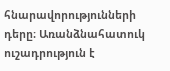հնարավորությունների դերը։ Առանձնահատուկ ուշադրություն է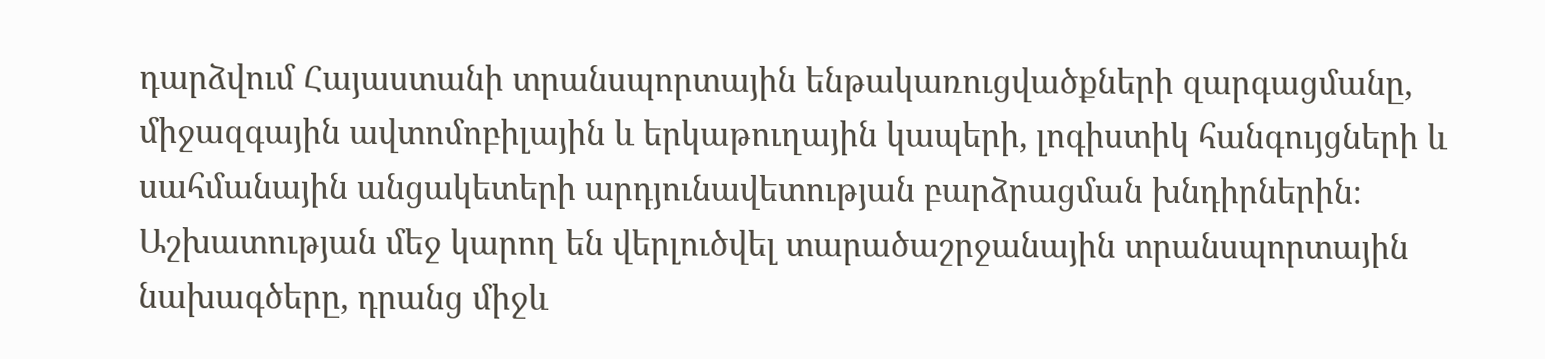դարձվում Հայաստանի տրանսպորտային ենթակառուցվածքների զարգացմանը, միջազգային ավտոմոբիլային և երկաթուղային կապերի, լոգիստիկ հանգույցների և սահմանային անցակետերի արդյունավետության բարձրացման խնդիրներին։ Աշխատության մեջ կարող են վերլուծվել տարածաշրջանային տրանսպորտային նախագծերը, դրանց միջև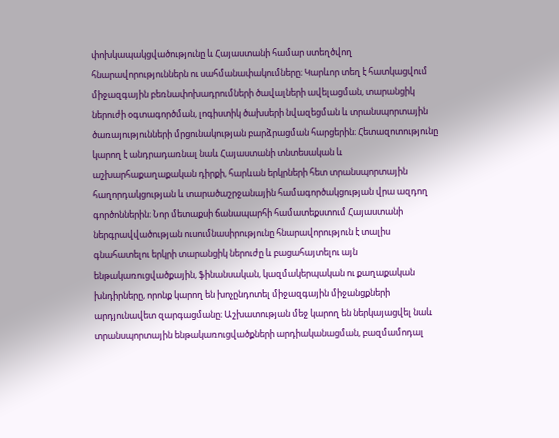փոխկապակցվածությունը և Հայաստանի համար ստեղծվող հնարավորություններն ու սահմանափակումները։ Կարևոր տեղ է հատկացվում միջազգային բեռնափոխադրումների ծավալների ավելացման, տարանցիկ ներուժի օգտագործման, լոգիստիկ ծախսերի նվազեցման և տրանսպորտային ծառայությունների մրցունակության բարձրացման հարցերին։ Հետազոտությունը կարող է անդրադառնալ նաև Հայաստանի տնտեսական և աշխարհաքաղաքական դիրքի, հարևան երկրների հետ տրանսպորտային հաղորդակցության և տարածաշրջանային համագործակցության վրա ազդող գործոններին։ Նոր մետաքսի ճանապարհի համատեքստում Հայաստանի ներգրավվածության ուսումնասիրությունը հնարավորություն է տալիս գնահատելու երկրի տարանցիկ ներուժը և բացահայտելու այն ենթակառուցվածքային, ֆինանսական, կազմակերպական ու քաղաքական խնդիրները, որոնք կարող են խոչընդոտել միջազգային միջանցքների արդյունավետ զարգացմանը։ Աշխատության մեջ կարող են ներկայացվել նաև տրանսպորտային ենթակառուցվածքների արդիականացման, բազմամոդալ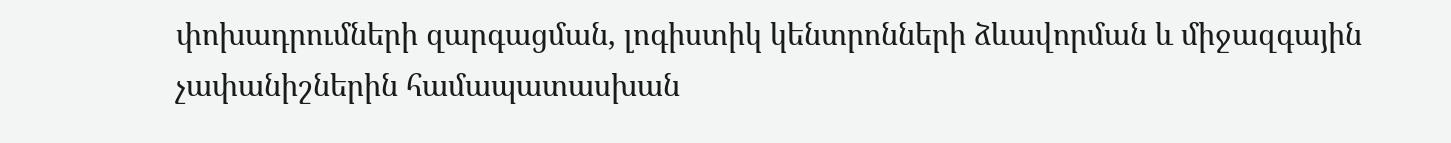փոխադրումների զարգացման, լոգիստիկ կենտրոնների ձևավորման և միջազգային չափանիշներին համապատասխան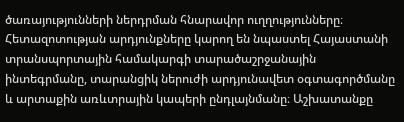ծառայությունների ներդրման հնարավոր ուղղությունները։ Հետազոտության արդյունքները կարող են նպաստել Հայաստանի տրանսպորտային համակարգի տարածաշրջանային ինտեգրմանը, տարանցիկ ներուժի արդյունավետ օգտագործմանը և արտաքին առևտրային կապերի ընդլայնմանը։ Աշխատանքը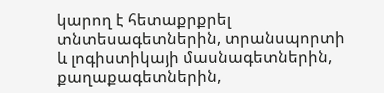կարող է հետաքրքրել տնտեսագետներին, տրանսպորտի և լոգիստիկայի մասնագետներին, քաղաքագետներին,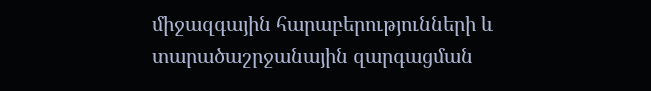միջազգային հարաբերությունների և տարածաշրջանային զարգացման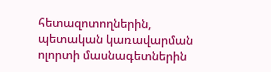հետազոտողներին, պետական կառավարման ոլորտի մասնագետներին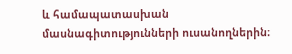և համապատասխան մասնագիտությունների ուսանողներին։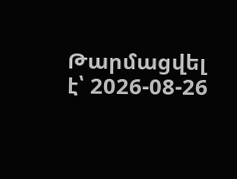Թարմացվել է՝ 2026-08-26